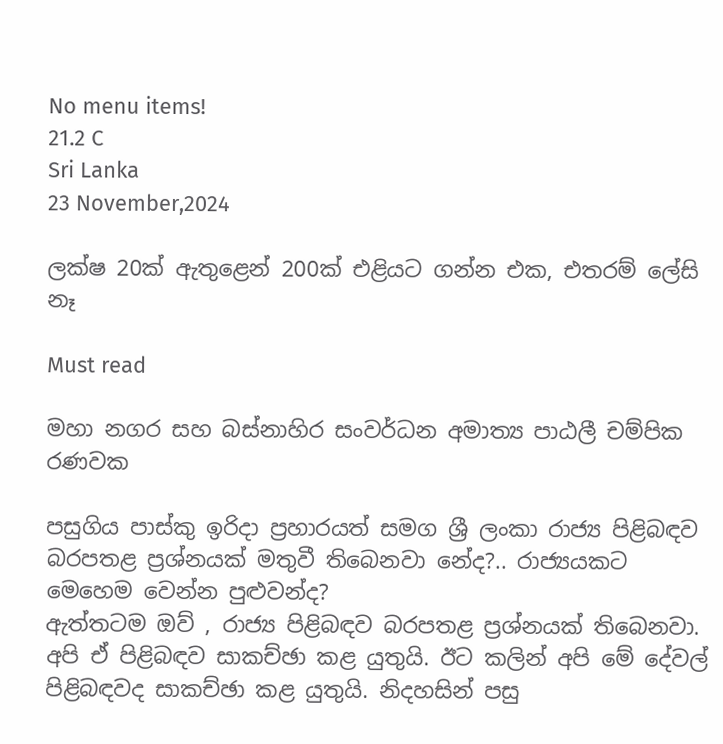No menu items!
21.2 C
Sri Lanka
23 November,2024

ලක්ෂ 20ක් ඇතුළෙන් 200ක් එළියට ගන්න එක, එතරම් ලේසි නෑ

Must read

මහා නගර සහ බස්නාහිර සංවර්ධන අමාත්‍ය පාඨලී චම්පික රණවක

පසුගිය පාස්කු ඉරිදා ප්‍රහාරයත් සමග ශ්‍රී ලංකා රාජ්‍ය පිළිබඳව බරපතළ ප්‍රශ්නයක් මතුවී තිබෙනවා නේද?.. රාජ්‍යයකට මෙහෙම වෙන්න පුළුවන්ද?
ඇත්තටම ඔව් , රාජ්‍ය පිළිබඳව බරපතළ ප්‍රශ්නයක් තිබෙනවා. අපි ඒ පිළිබඳව සාකච්ඡා කළ යුතුයි. ඊට කලින් අපි මේ දේවල් පිළිබඳවද සාකච්ඡා කළ යුතුයි. නිදහසින් පසු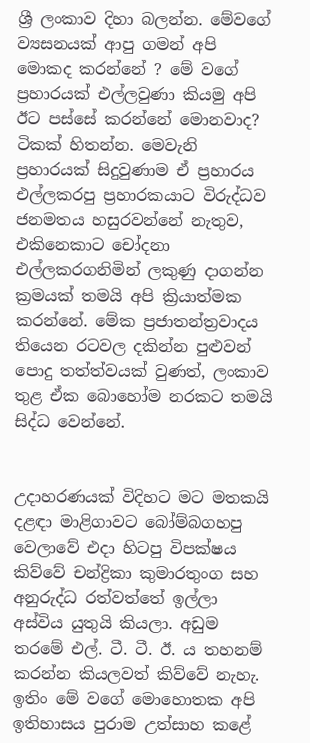ශ්‍රී ලංකාව දිහා බලන්න. මේවගේ ව්‍යසනයක් ආපු ගමන් අපි මොකද කරන්නේ ? මේ වගේ ප්‍රහාරයක් එල්ලවුණා කියමු අපි ඊට පස්සේ කරන්නේ මොනවාද? ටිකක් හිතන්න. මෙවැනි ප්‍රහාරයක් සිදුවුණාම ඒ ප්‍රහාරය එල්ලකරපු ප්‍රහාරකයාට විරුද්ධව ජනමතය හසුරවන්නේ නැතුව, එකිනෙකාට චෝදනා එල්ලකරගනිමින් ලකුණු දාගන්න ක්‍රමයක් තමයි අපි ක්‍රියාත්මක කරන්නේ. මේක ප්‍රජාතන්ත්‍රවාදය තියෙන රටවල දකින්න පුළුවන් පොදු තත්ත්වයක් වුණත්, ලංකාව තුළ ඒක බොහෝම නරකට තමයි සිද්ධ වෙන්නේ.


උදාහරණයක් විදිහට මට මතකයි දළඳා මාළිගාවට බෝම්බගහපු වෙලාවේ එදා හිටපු විපක්ෂය කිව්වේ චන්ද්‍රිකා කුමාරතුංග සහ අනුරුද්ධ රත්වත්තේ ඉල්ලා අස්විය යුතුයි කියලා. අඩුම තරමේ එල්. ටී. ටී. ඊ. ය තහනම් කරන්න කියලවත් කිව්වේ නැහැ. ඉතිං මේ වගේ මොහොතක අපි ඉතිහාසය පුරාම උත්සාහ කළේ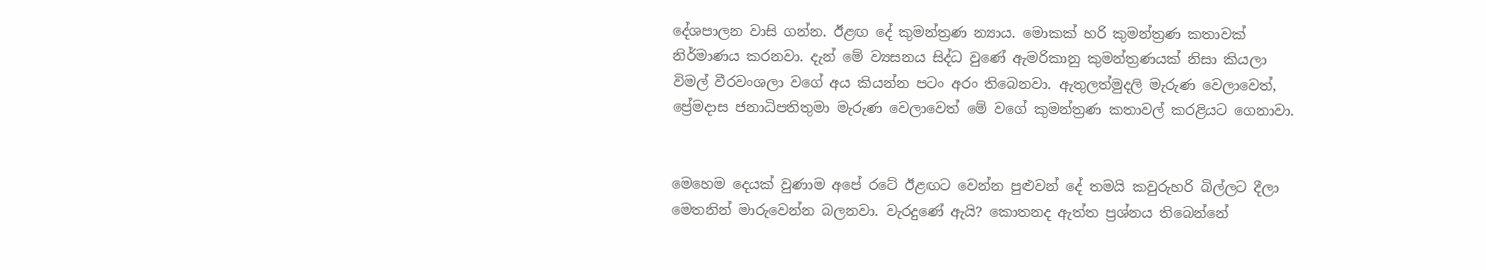දේශපාලන වාසි ගන්න. ඊළඟ දේ කුමන්ත්‍රණ න්‍යාය. මොකක් හරි කුමන්ත්‍රණ කතාවක් නිර්මාණය කරනවා. දැන් මේ ව්‍යසනය සිද්ධ වුණේ ඇමරිකානු කුමන්ත්‍රණයක් නිසා කියලා විමල් වීරවංශලා වගේ අය කියන්න පටං අරං තිබෙනවා. ඇතුලත්මුදලි මැරුණ වෙලාවෙත්, ප්‍රේමදාස ජනාධිපතිතුමා මැරුණ වෙලාවෙත් මේ වගේ කුමන්ත්‍රණ කතාවල් කරළියට ගෙනාවා.


මෙහෙම දෙයක් වුණාම අපේ රටේ ඊළඟට වෙන්න පුළුවන් දේ තමයි කවුරුහරි බිල්ලට දීලා මෙතනින් මාරුවෙන්න බලනවා. වැරදුණේ ඇයි? කොතනද ඇත්ත ප්‍රශ්නය තිබෙන්නේ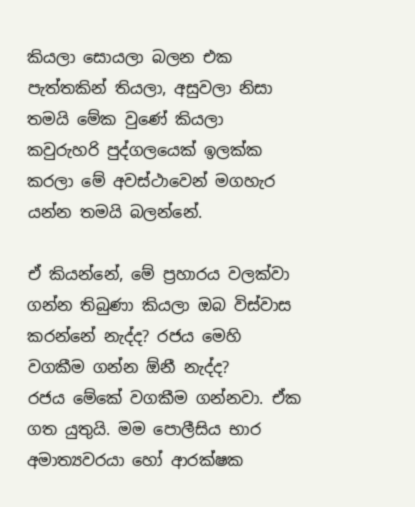කියලා සොයලා බලන එක පැත්තකින් තියලා, අසුවලා නිසා තමයි මේක වුණේ කියලා කවුරුහරි පුද්ගලයෙක් ඉලක්ක කරලා මේ අවස්ථාවෙන් මගහැර යන්න තමයි බලන්නේ.

ඒ කියන්නේ, මේ ප්‍රහාරය වලක්වා ගන්න තිබුණා කියලා ඔබ විස්වාස කරන්නේ නැද්ද? රජය මෙහි වගකීම ගන්න ඕනී නැද්ද?
රජය මේකේ වගකීම ගන්නවා. ඒක ගත යුතුයි. මම පොලීසිය භාර අමාත්‍යවරයා හෝ ආරක්ෂක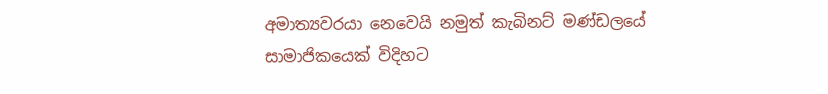අමාත්‍යවරයා නෙවෙයි නමුත් කැබිනට් මණ්ඩලයේ සාමාජිකයෙක් විදිහට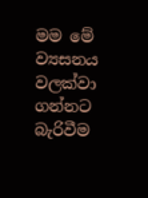මම මේ ව්‍යසනය වලක්වා ගන්නට බැරිවීම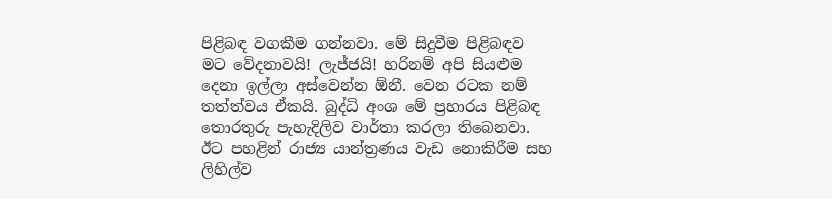පිළිබඳ වගකීම ගන්නවා. මේ සිදුවීම පිළිබඳව මට වේදනාවයි! ලැජ්ජයි! හරිනම් අපි සියළුම දෙනා ඉල්ලා අස්වෙන්න ඕනී. වෙන රටක නම් තත්ත්වය ඒකයි. බුද්ධි අංශ මේ ප්‍රහාරය පිළිබඳ තොරතුරු පැහැදිලිව වාර්තා කරලා තිබෙනවා. ඊට පහළින් රාජ්‍ය යාන්ත්‍රණය වැඩ නොකිරීම සහ ලිහිල්ව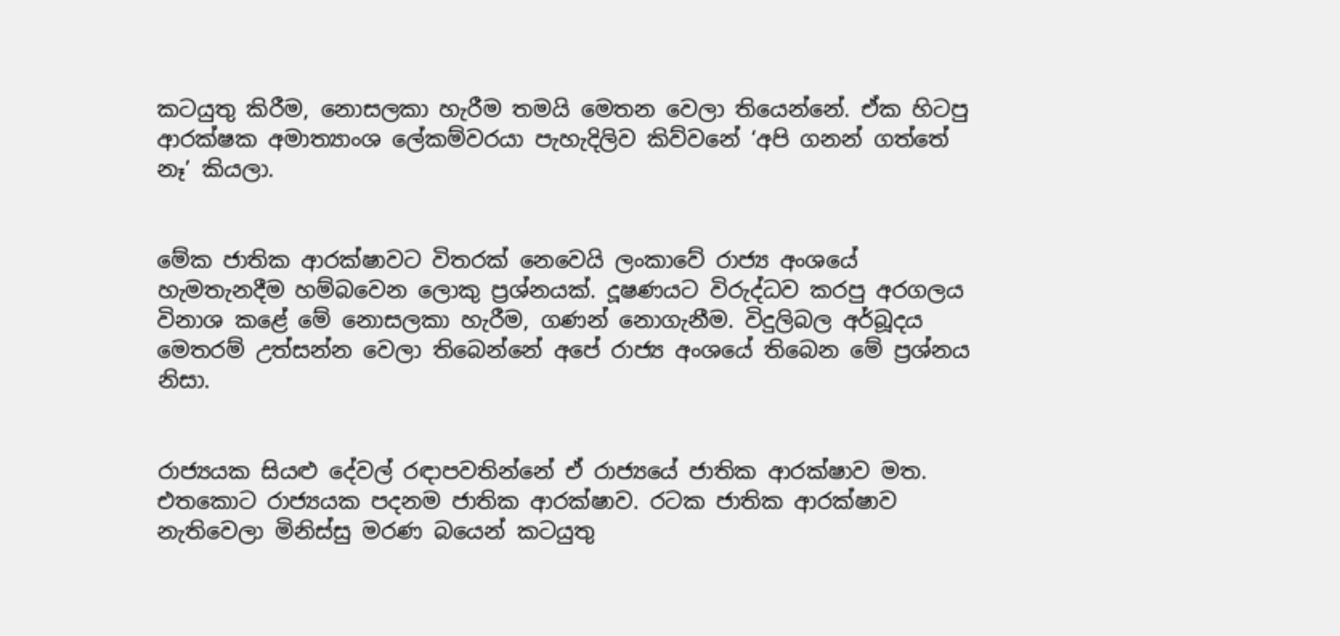කටයුතු කිරීම, නොසලකා හැරීම තමයි මෙතන වෙලා තියෙන්නේ. ඒක හිටපු ආරක්ෂක අමාත්‍යාංශ ලේකම්වරයා පැහැදිලිව කිව්වනේ ‘අපි ගනන් ගත්තේ නෑ’ කියලා.


මේක ජාතික ආරක්ෂාවට විතරක් නෙවෙයි ලංකාවේ රාජ්‍ය අංශයේ හැමතැනදීම හම්බවෙන ලොකු ප්‍රශ්නයක්. දූෂණයට විරුද්ධව කරපු අරගලය විනාශ කළේ මේ නොසලකා හැරීම, ගණන් නොගැනීම. විදුලිබල අර්බූදය මෙතරම් උත්සන්න වෙලා තිබෙන්නේ අපේ රාජ්‍ය අංශයේ තිබෙන මේ ප්‍රශ්නය නිසා.


රාජ්‍යයක සියළු දේවල් රඳාපවතින්නේ ඒ රාජ්‍යයේ ජාතික ආරක්ෂාව මත. එතකොට රාජ්‍යයක පදනම ජාතික ආරක්ෂාව. රටක ජාතික ආරක්ෂාව නැතිවෙලා මිනිස්සු මරණ බයෙන් කටයුතු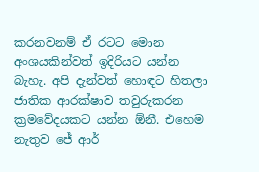කරනවනම් ඒ රටට මොන අංශයකින්වත් ඉදිරියට යන්න බැහැ. අපි දැන්වත් හොඳට හිතලා ජාතික ආරක්ෂාව තවුරුකරන ක්‍රමවේදයකට යන්න ඕනී. එහෙම නැතුව ජේ ආර්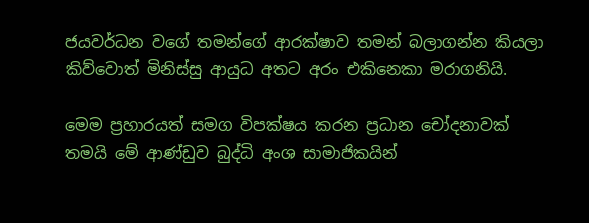ජයවර්ධන වගේ තමන්ගේ ආරක්ෂාව තමන් බලාගන්න කියලා කිව්වොත් මිනිස්සු ආයුධ අතට අරං එකිනෙකා මරාගනියි.

මෙම ප්‍රහාරයත් සමග විපක්ෂය කරන ප්‍රධාන චෝදනාවක් තමයි මේ ආණ්ඩුව බුද්ධි අංශ සාමාජිකයින්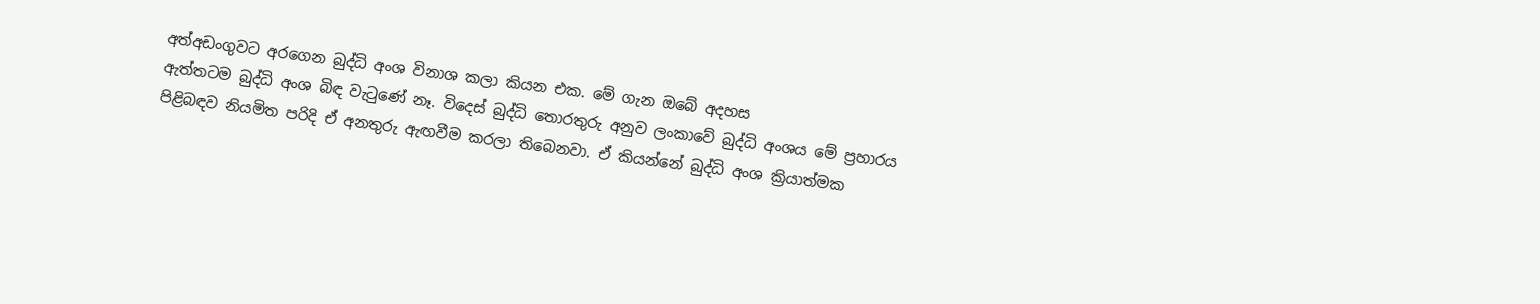අත්අඩංගුවට අරගෙන බුද්ධි අංශ විනාශ කලා කියන එක. මේ ගැන ඔබේ අදහස
ඇත්තටම බුද්ධි අංශ බිඳ වැටුණේ නෑ. විදෙස් බුද්ධි තොරතුරු අනුව ලංකාවේ බුද්ධි අංශය මේ ප්‍රහාරය පිළිබඳව නියමිත පරිදි ඒ අනතුරු ඇඟවීම කරලා තිබෙනවා. ඒ කියන්නේ බුද්ධි අංශ ක්‍රියාත්මක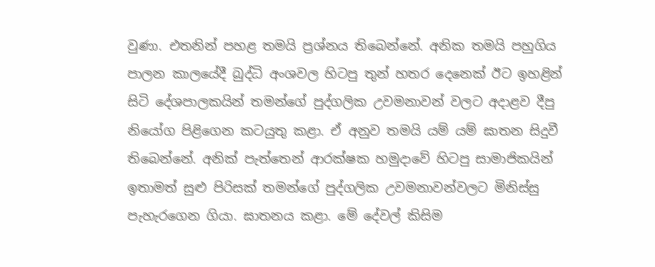වුණා. එතනින් පහළ තමයි ප්‍රශ්නය තිබෙන්නේ. අනික තමයි පහුගිය පාලන කාලයේදී බුද්ධි අංශවල හිටපු තුන් හතර දෙනෙක් ඊට ඉහළින් සිටි දේශපාලකයින් තමන්ගේ පුද්ගලික උවමනාවන් වලට අදාළව දීපු නියෝග පිළිගෙන කටයුතු කළා. ඒ අනුව තමයි යම් යම් ඝාතන සිදුවී තිබෙන්නේ. අනික් පැත්තෙන් ආරක්ෂක හමුදාවේ හිටපු සාමාජිකයින් ඉතාමත් සුළු පිරිසක් තමන්ගේ පුද්ගලික උවමනාවන්වලට මිනිස්සු පැහැරගෙන ගියා. ඝාතනය කළා. මේ දේවල් කිසිම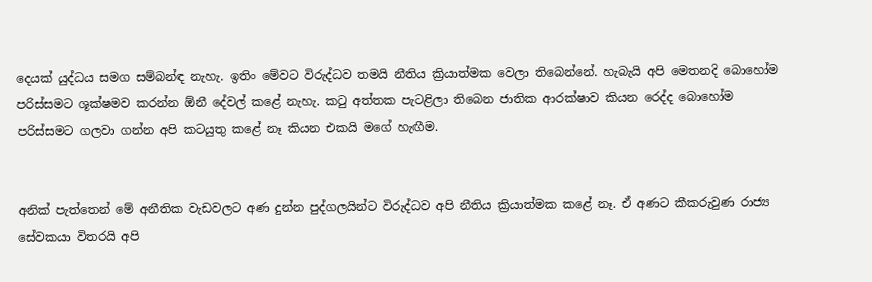දෙයක් යුද්ධය සමග සම්බන්ඳ නැහැ. ඉතිං මේවට විරුද්ධව තමයි නීතිය ක්‍රියාත්මක වෙලා තිබෙන්නේ. හැබැයි අපි මෙතනදි බොහෝම පරිස්සමට ශූක්ෂමව කරන්න ඕනී දේවල් කළේ නැහැ. කටු අත්තක පැටළිලා තිබෙන ජාතික ආරක්ෂාව කියන රෙද්ද බොහෝම පරිස්සමට ගලවා ගන්න අපි කටයුතු කළේ නෑ කියන එකයි මගේ හැඟීම.


අනික් පැත්තෙන් මේ අනීතික වැඩවලට අණ දුන්න පුද්ගලයින්ට විරුද්ධව අපි නීතිය ක්‍රියාත්මක කළේ නෑ. ඒ අණට කීකරුවුණ රාජ්‍ය සේවකයා විතරයි අපි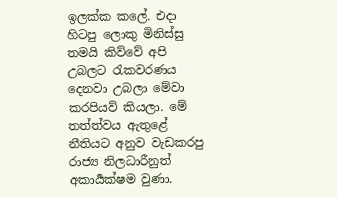ඉලක්ක කලේ. එදා හිටපු ලොකු මිනිස්සු තමයි කිව්වේ අපි උබලට රැකවරණය දෙනවා උබලා මේවා කරපියව් කියලා. මේ තත්ත්වය ඇතුළේ නීතියට අනුව වැඩකරපු රාජ්‍ය නිලධාරීනුත් අකාර්‍යක්ෂම වුණා.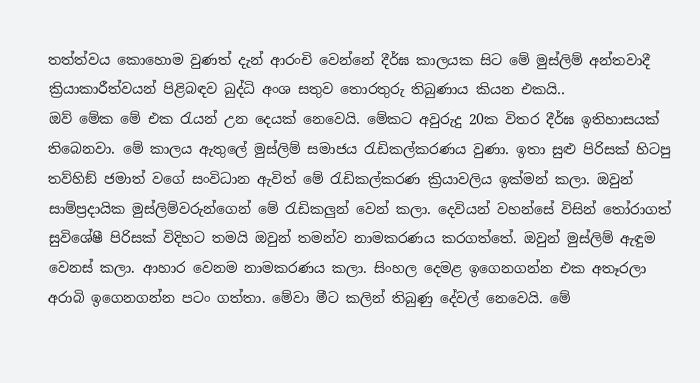තත්ත්වය කොහොම වුණත් දැන් ආරංචි වෙන්නේ දීර්ඝ කාලයක සිට මේ මුස්ලිම් අන්තවාදී ක්‍රියාකාරීත්වයන් පිළිබඳව බුද්ධි අංශ සතුව තොරතුරු තිබුණාය කියන එකයි..
ඔව් මේක මේ එක රැයන් උන දෙයක් නෙවෙයි. මේකට අවුරුදු 20ක විතර දීර්ඝ ඉතිහාසයක් තිබෙනවා. මේ කාලය ඇතුලේ මුස්ලිම් සමාජය රැඩිකල්කරණය වුණා. ඉතා සුළු පිරිසක් හිටපු තව්හිඞ් ජමාත් වගේ සංවිධාන ඇවිත් මේ රැඩිකල්කරණ ක්‍රියාවලිය ඉක්මන් කලා. ඔවුන් සාම්ප්‍රදායික මුස්ලිම්වරුන්ගෙන් මේ රැඩිකලුන් වෙන් කලා. දෙවියන් වහන්සේ විසින් තෝරාගත් සුවිශේෂී පිරිසක් විදිහට තමයි ඔවුන් තමන්ව නාමකරණය කරගත්තේ. ඔවුන් මුස්ලිම් ඇඳුම වෙනස් කලා. ආහාර වෙනම නාමකරණය කලා. සිංහල දෙමළ ඉගෙනගන්න එක අතෑරලා අරාබි ඉගෙනගන්න පටං ගත්තා. මේවා මීට කලින් තිබුණු දේවල් නෙවෙයි. මේ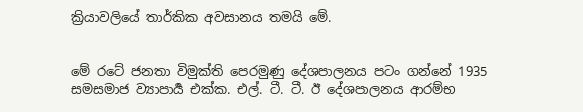ක්‍රියාවලියේ තාර්කික අවසානය තමයි මේ.


මේ රටේ ජනතා විමුක්ති පෙරමුණු දේශපාලනය පටං ගන්නේ 1935 සමසමාජ ව්‍යාපාර්‍ය එක්ක. එල්. ටී. ටී. ඊ දේශපාලනය ආරම්භ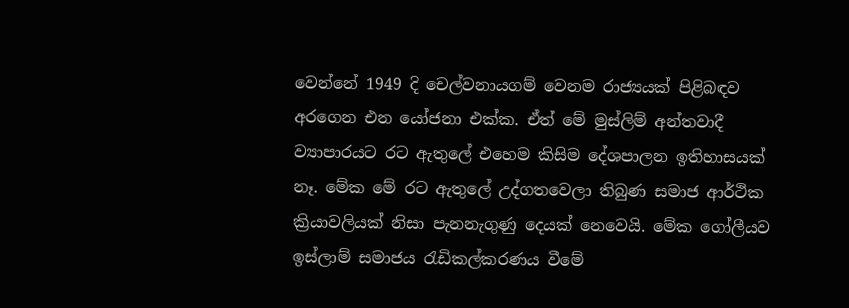වෙන්නේ 1949 දි චෙල්වනායගම් වෙනම රාජ්‍යයක් පිළිබඳව අරගෙන එන යෝජනා එක්ක. ඒත් මේ මුස්ලිම් අන්තවාදී ව්‍යාපාරයට රට ඇතුලේ එහෙම කිසිම දේශපාලන ඉතිහාසයක් නෑ. මේක මේ රට ඇතුලේ උද්ගතවෙලා තිබුණ සමාජ ආර්ථික ක්‍රියාවලියක් නිසා පැනනැගුණු දෙයක් නෙවෙයි. මේක ගෝලීයව ඉස්ලාම් සමාජය රැඩිකල්කරණය වීමේ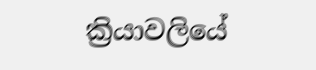ක්‍රියාවලියේ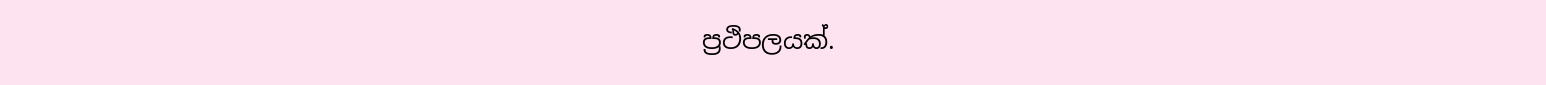ප්‍රථිපලයක්.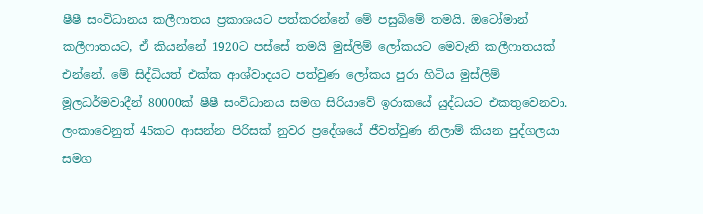ෂීෂී සංවිධානය කලීෆාතය ප්‍රකාශයට පත්කරන්නේ මේ පසුබිමේ තමයි. ඔටෝමාන් කලීෆාතයට, ඒ කියන්නේ 1920ට පස්සේ තමයි මුස්ලිම් ලෝකයට මෙවැනි කලීෆාතයක් එන්නේ. මේ සිද්ධියත් එක්ක ආශ්වාදයට පත්වුණ ලෝකය පුරා හිටිය මුස්ලිම් මූලධර්මවාදීන් 80000ක් ෂීෂී සංවිධානය සමග සිරියාවේ ඉරාකයේ යුද්ධයට එකතුවෙනවා. ලංකාවෙනුත් 45කට ආසන්න පිරිසක් නුවර ප්‍රදේශයේ ජීවත්වුණ නිලාම් කියන පුද්ගලයා සමග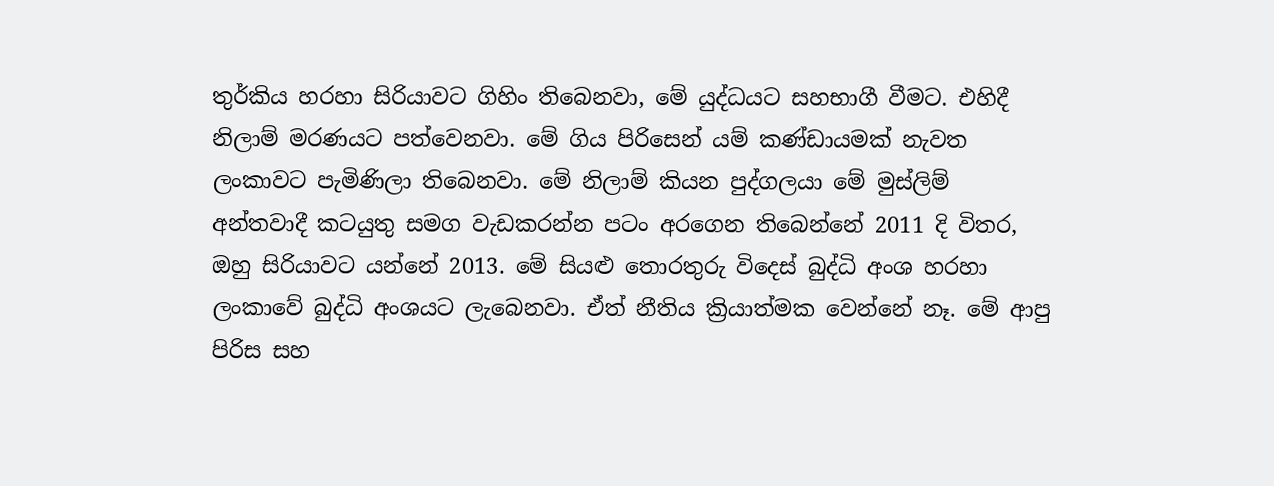තුර්කිය හරහා සිරියාවට ගිහිං තිබෙනවා, මේ යුද්ධයට සහභාගී වීමට. එහිදී නිලාම් මරණයට පත්වෙනවා. මේ ගිය පිරිසෙන් යම් කණ්ඩායමක් නැවත ලංකාවට පැමිණිලා තිබෙනවා. මේ නිලාම් කියන පුද්ගලයා මේ මුස්ලිම් අන්තවාදී කටයුතු සමග වැඩකරන්න පටං අරගෙන තිබෙන්නේ 2011 දි විතර, ඔහු සිරියාවට යන්නේ 2013. මේ සියළු තොරතුරු විදෙස් බුද්ධි අංශ හරහා ලංකාවේ බුද්ධි අංශයට ලැබෙනවා. ඒත් නීතිය ක්‍රියාත්මක වෙන්නේ නෑ. මේ ආපු පිරිස සහ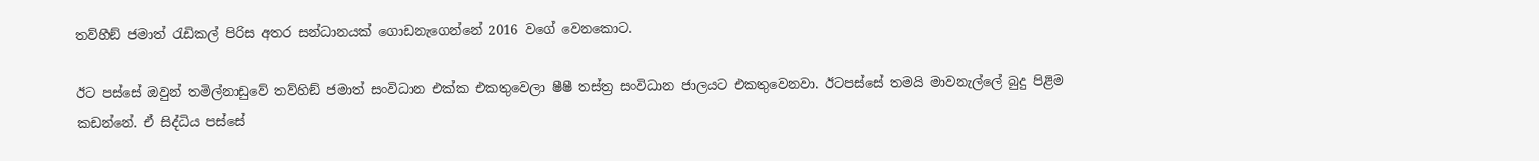තව්හීඞ් ජමාත් රැඩිකල් පිරිස අතර සන්ධානයක් ගොඩනැගෙන්නේ 2016 වගේ වෙනකොට.

ඊට පස්සේ ඔවුන් තමිල්නාඩුවේ තව්හිඞ් ජමාත් සංවිධාන එක්ක එකතුවෙලා ෂීෂී තස්ත්‍ර සංවිධාන ජාලයට එකතුවෙනවා. ඊටපස්සේ තමයි මාවනැල්ලේ බුදු පිළිම කඩන්නේ. ඒ සිද්ධිය පස්සේ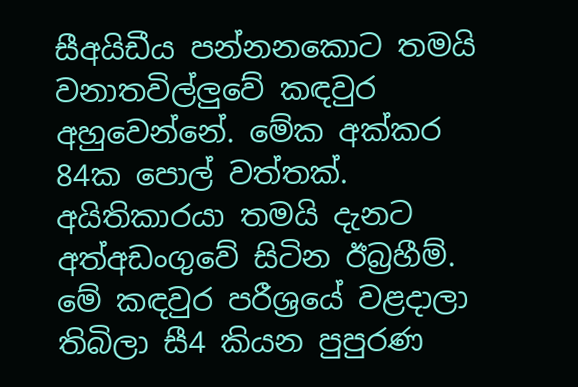සීඅයිඩීය පන්නනකොට තමයි වනාතවිල්ලුවේ කඳවුර අහුවෙන්නේ. මේක අක්කර 84ක පොල් වත්තක්. අයිතිකාරයා තමයි දැනට අත්අඩංගුවේ සිටින ඊබ්‍රහීම්. මේ කඳවුර පරීශ්‍රයේ වළදාලා තිබිලා සී4 කියන පුපුරණ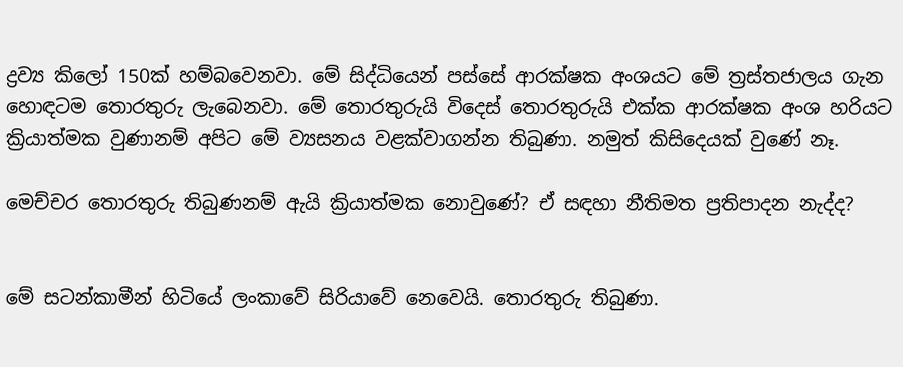ද්‍රව්‍ය කිලෝ 150ක් හම්බවෙනවා. මේ සිද්ධියෙන් පස්සේ ආරක්ෂක අංශයට මේ ත්‍රස්තජාලය ගැන හොඳටම තොරතුරු ලැබෙනවා. මේ තොරතුරුයි විදෙස් තොරතුරුයි එක්ක ආරක්ෂක අංශ හරියට ක්‍රියාත්මක වුණානම් අපිට මේ ව්‍යසනය වළක්වාගන්න තිබුණා. නමුත් කිසිදෙයක් වුණේ නෑ.

මෙච්චර තොරතුරු තිබුණනම් ඇයි ක්‍රියාත්මක නොවුණේ? ඒ සඳහා නීතිමත ප්‍රතිපාදන නැද්ද?


මේ සටන්කාමීන් හිටියේ ලංකාවේ සිරියාවේ නෙවෙයි. තොරතුරු තිබුණා.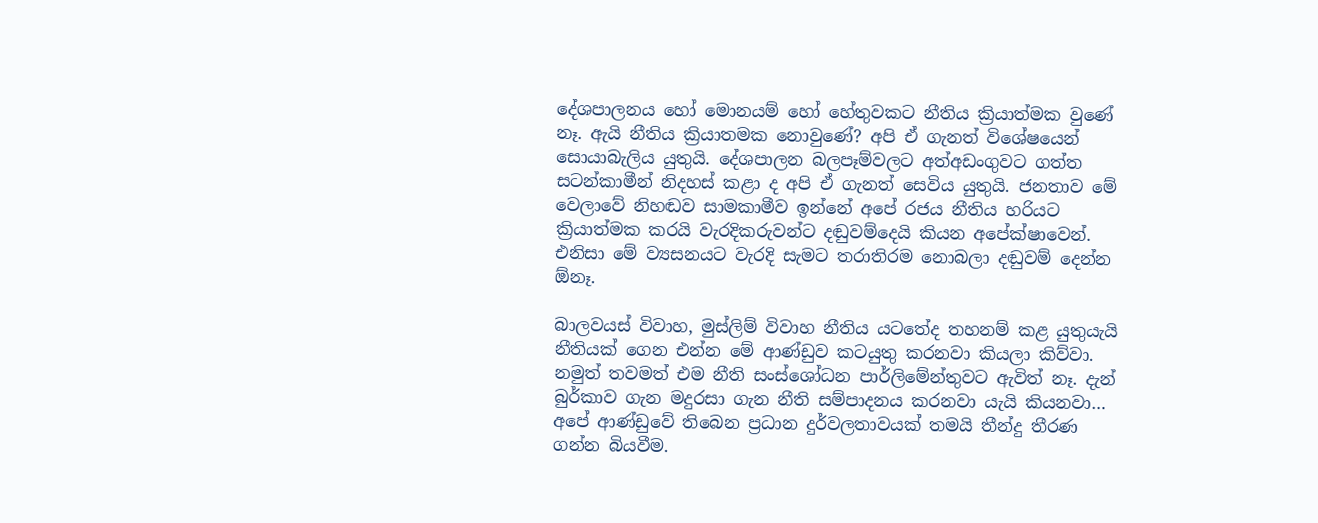දේශපාලනය හෝ මොනයම් හෝ හේතුවකට නීතිය ක්‍රියාත්මක වුණේ නෑ. ඇයි නීතිය ක්‍රියාතමක නොවුණේ? අපි ඒ ගැනත් විශේෂයෙන් සොයාබැලිය යුතුයි. දේශපාලන බලපෑම්වලට අත්අඩංගුවට ගත්ත සටන්කාමීන් නිදහස් කළා ද අපි ඒ ගැනත් සෙවිය යුතුයි. ජනතාව මේ වෙලාවේ නිහඬව සාමකාමීව ඉන්නේ අපේ රජය නීතිය හරියට ක්‍රියාත්මක කරයි වැරදිකරුවන්ට දඬුවම්දෙයි කියන අපේක්ෂාවෙන්. එනිසා මේ ව්‍යසනයට වැරදි සැමට තරාතිරම නොබලා දඬුවම් දෙන්න ඕනෑ.

බාලවයස් විවාහ, මුස්ලිම් විවාහ නීතිය යටතේද තහනම් කළ යුතුයැයි නීතියක් ගෙන එන්න මේ ආණ්ඩුව කටයුතු කරනවා කියලා කිව්වා. නමුත් තවමත් එම නීති සංස්ශෝධන පාර්ලිමේන්තුවට ඇවිත් නෑ. දැන් බුර්කාව ගැන මදුරසා ගැන නීති සම්පාදනය කරනවා යැයි කියනවා…
අපේ ආණ්ඩුවේ තිබෙන ප්‍රධාන දුර්වලතාවයක් තමයි තීන්දු තීරණ ගන්න බියවීම.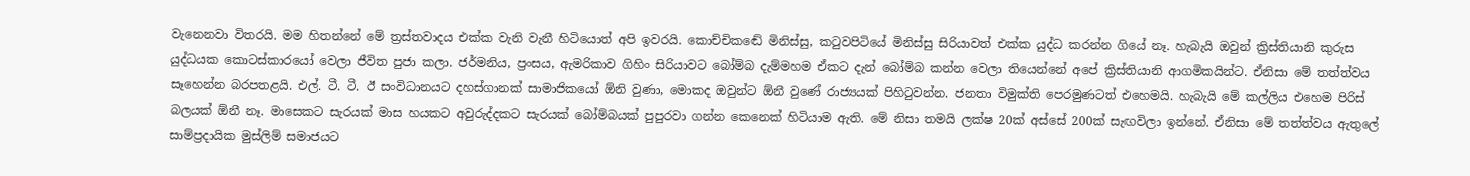වැනෙනවා විතරයි. මම හිතන්නේ මේ ත්‍රස්තවාදය එක්ක වැනි වැනී හිටියොත් අපි ඉවරයි. කොච්චිකඬේ මිනිස්සු, කටුවපිටියේ මිනිස්සු සිරියාවත් එක්ක යුද්ධ කරන්න ගියේ නෑ. හැබැයි ඔවුන් ක්‍රිස්තියානි කුරුස යුද්ධයක කොටස්කාරයෝ වෙලා ජීවිත පුජා කලා. ජර්මනිය, ප්‍රංසය, ඇමරිකාව ගිහිං සිරියාවට බෝම්බ දැම්මහම ඒකට දැන් බෝම්බ කන්න වෙලා තියෙන්නේ අපේ ක්‍රිස්තියානි ආගමිකයින්ට. ඒනිසා මේ තත්ත්වය සෑහෙන්න බරපතළයි. එල්. ටී. ටී. ඊ සංවිධානයට දහස්ගානක් සාමාජිකයෝ ඕනි වුණා, මොකද ඔවුන්ට ඕනී වුණේ රාජ්‍යයක් පිහිටුවන්න. ජනතා විමුක්ති පෙරමුණටත් එහෙමයි. හැබැයි මේ කල්ලිය එහෙම පිරිස් බලයක් ඕනී නෑ. මාසෙකට සැරයක් මාස හයකට අවුරුද්දකට සැරයක් බෝම්බයක් පුපුරවා ගන්න කෙනෙක් හිටියාම ඇති. මේ නිසා තමයි ලක්ෂ 20ක් අස්සේ 200ක් සැඟවිලා ඉන්නේ. ඒනිසා මේ තත්ත්වය ඇතුලේ සාම්ප්‍රදායික මුස්ලිම් සමාජයට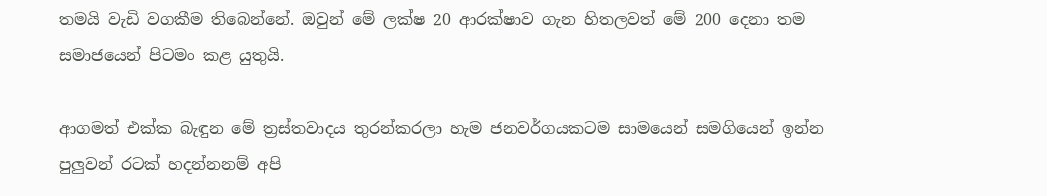තමයි වැඩි වගකීම තිබෙන්නේ. ඔවුන් මේ ලක්ෂ 20 ආරක්ෂාව ගැන හිතලවත් මේ 200 දෙනා තම සමාජයෙන් පිටමං කළ යුතුයි.

ආගමත් එක්ක බැඳුන මේ ත්‍රස්තවාදය තුරන්කරලා හැම ජනවර්ගයකටම සාමයෙන් සමගියෙන් ඉන්න පුලුවන් රටක් හදන්නනම් අපි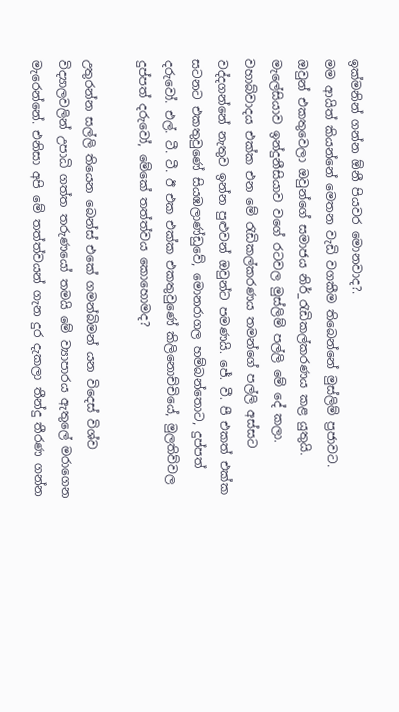ඉක්මනින් ගන්න ඕනී පියවර මොනවාද?.
මම ආයිත් කියන්නේ මෙතන වැඩි වගකීම තිබෙන්නේ මුස්ලිම් ප්‍රජාවට. ඔවුන් එකතුවෙලා ඔවුන්ගේ සමාජය නිර්_රැඩිකල්කරණය කළ යුතුයි. මැලේසියාව ඉන්දුනීසියාව වගේ රටවල මුස්ලිම් පල්ලි මේ දේ කලා. වහාබ්වාදය එක්ක එන මේ රැඩිකල්කරණය තමන්ගේ පල්ලි අස්සට වද්දගන්නේ නැතුව ඉන්න පුළුවන් ඔවුන්ට පමණයි. ජේ. වී. පී එකත් එක්ක සටනට එකතුවුණේ සියඹලාණ්ඩුවේ, මොනරාගල හම්බන්තොට, දුප්පත් දරුවෝ. එල්. ටී. ටී. ඊ එක එක්ක එකතුවුණේ කිලිනොච්චියේ, මුලතිව්වල දුප්පත් දරුවෝ, මේකේ තත්ත්වය කොහොමද?

උතුරන්න සල්ලි තියෙන බෙන්ස් එකේ ගමන්බිමන් යන විදෙස් විශ්ව විද්‍යාලවලින් උපාධි ගත්ත තරුණයෝ තමයි මේ ව්‍යාපාරය ඇතුලේ මරාගෙන මැරෙන්නේ. එනිසා අපි මේ තත්ත්වයන් ගැන දුර දැකලා තීන්දු තීරණ ගන්න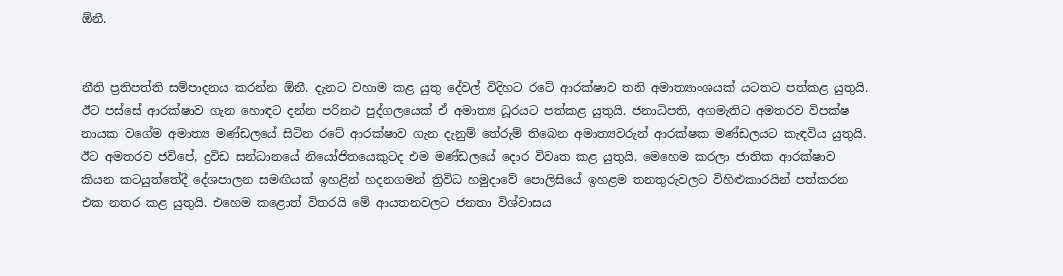ඕනී.


නීති ප්‍රතිපත්ති සම්පාදනය කරන්න ඕනී. දැනට වහාම කළ යුතු දේවල් විදිහට රටේ ආරක්ෂාව තනි අමාත්‍යාංශයක් යටතට පත්කළ යුතුයි. ඊට පස්සේ ආරක්ෂාව ගැන හොඳට දන්න පරිනථ පුද්ගලයෙක් ඒ අමාත්‍ය ධූරයට පත්කළ යුතුයි. ජනාධිපති, අගමැතිට අමතරව විපක්ෂ නායක වගේම අමාත්‍ය මණ්ඩලයේ සිටින රටේ ආරක්ෂාව ගැන දැනුම් තේරුම් තිබෙන අමාත්‍යවරුන් ආරක්ෂක මණ්ඩලයට කැඳවිය යුතුයි. ඊට අමතරව ජවිපේ, ද්‍රවිඩ සන්ධානයේ නියෝජිතයෙකුටද එම මණ්ඩලයේ දොර විවෘත කළ යුතුයි. මෙහෙම කරලා ජාතික ආරක්ෂාව කියන කටයුත්තේදී දේශපාලන සමඟියක් ඉහළින් හදනගමන් ත්‍රිවිධ හමුදාවේ පොලිසියේ ඉහළම තනතුරුවලට විහිළුකාරයින් පත්කරන එක නතර කළ යුතුයි. එහෙම කළොත් විතරයි මේ ආයතනවලට ජනතා විශ්වාසය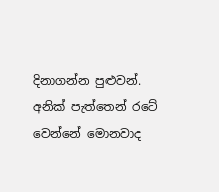දිනාගන්න පුළුවන්. අනික් පැත්තෙන් රටේ වෙන්නේ මොනවාද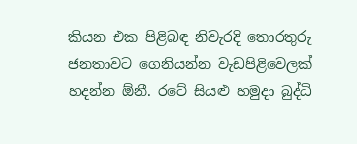කියන එක පිළිබඳ නිවැරදි තොරතුරු ජනතාවට ගෙනියන්න වැඩපිළිවෙලක් හදන්න ඕනී. රටේ සියළු හමුදා බුද්ධි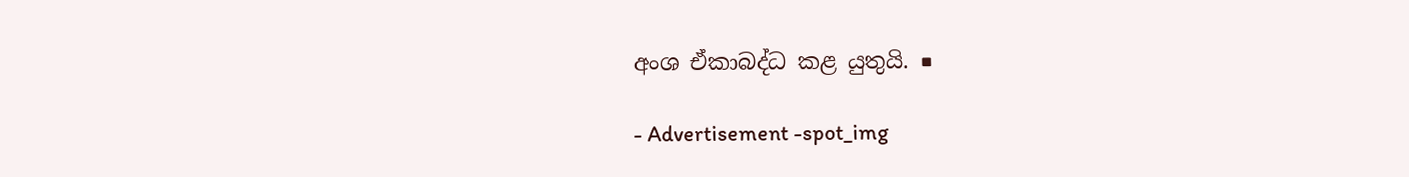අංශ ඒකාබද්ධ කළ යුතුයි. ■

- Advertisement -spot_img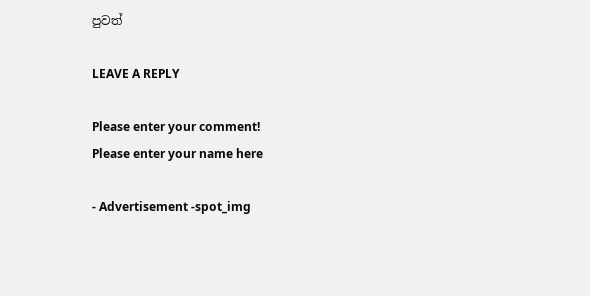පුවත්

LEAVE A REPLY

Please enter your comment!
Please enter your name here

- Advertisement -spot_img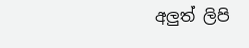අලුත් ලිපි